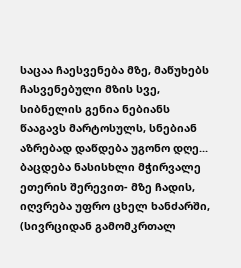საცაა ჩაესვენება მზე, მაწუხებს ჩასვენებული მზის სვე, სიბნელის გენია ნებიანს წააგავს მარტოსულს, სნებიან აზრებად დაწდება უგონო დღე... ბაცდება ნასისხლი მჭირვალე ეთერის შერევით- მზე ჩადის, იღვრება უფრო ცხელ ხანძარში, (სივრციდან გამომკრთალ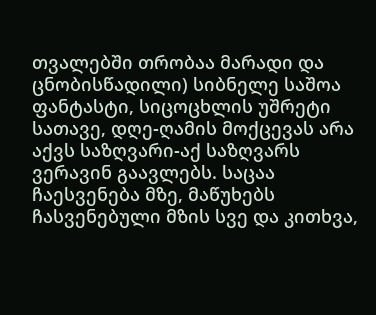თვალებში თრობაა მარადი და ცნობისწადილი) სიბნელე საშოა ფანტასტი, სიცოცხლის უშრეტი სათავე, დღე-ღამის მოქცევას არა აქვს საზღვარი-აქ საზღვარს ვერავინ გაავლებს. საცაა ჩაესვენება მზე, მაწუხებს ჩასვენებული მზის სვე და კითხვა,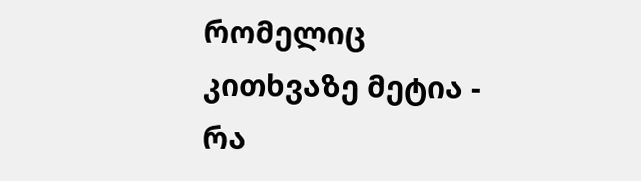რომელიც კითხვაზე მეტია - რა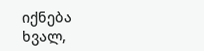იქნება ხვალ,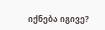იქნება იგივე?